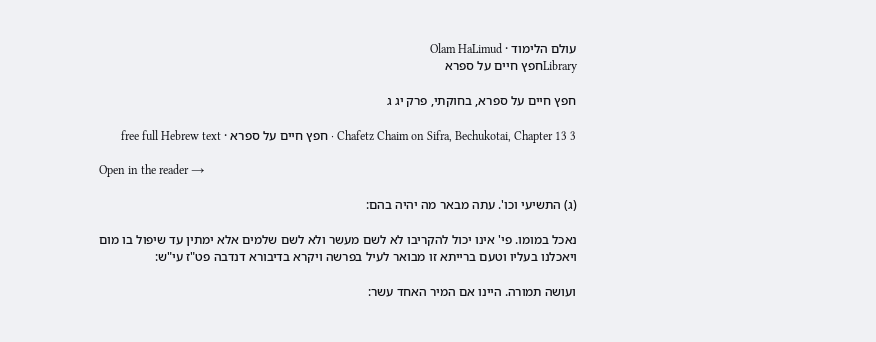עולם הלימוד · Olam HaLimud
Libraryחפץ חיים על ספרא

חפץ חיים על ספרא, בחוקתי, פרק יג ג

Chafetz Chaim on Sifra, Bechukotai, Chapter 13 3 · חפץ חיים על ספרא · free full Hebrew text

Open in the reader →

(ג) התשיעי וכו'. עתה מבאר מה יהיה בהם:

נאכל במומו. פי' אינו יכול להקריבו לא לשם מעשר ולא לשם שלמים אלא ימתין עד שיפול בו מום ויאכלנו בעליו וטעם ברייתא זו מבואר לעיל בפרשה ויקרא בדיבורא דנדבה פט"ז עי"ש:

ועושה תמורה. היינו אם המיר האחד עשר: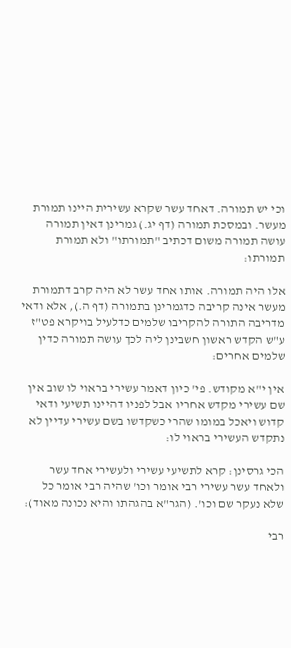וכי יש תמורה. דאחד עשר שקרא עשירית היינו תמורת מעשר. ובמסכת תמורה (דף יג.) גמרינן דאין תמורה עושה תמורה משום דכתיב "תמורתו" ולא תמורת תמורתו:

אלו היה תמורה. אותו אחד עשר לא היה קרב דתמורת מעשר אינה קריבה כדגמרינן בתמורה (דף ה.), אלא ודאי מדריבה התורה להקריבו שלמים כדלעיל בויקרא פט"ז ע"ש הקדש ראשון חשבינן ליה לכך עושה תמורה כדין שלמים אחרים:

אין י"א מקודש. פי' כיון דאמר עשירי בראוי לו שוב אין שם עשירי מקדש אחריו אבל לפניו דהיינו תשיעי ודאי קדוש ויאכל במומו שהרי כשקדשו בשם עשירי עדיין לא נתקדש העשירי בראוי לו:

הכי גרסינן: קרא לתשיעי עשירי ולעשירי אחד עשר ולאחד עשר עשירי רבי אומר וכו' שהיה רבי אומר כל שלא נעקר שם וכו'. (הגר"א בהגהתו והיא נכונה מאוד):

רבי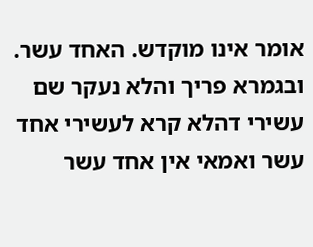אומר אינו מוקדש. האחד עשר. ובגמרא פריך והלא נעקר שם עשירי דהלא קרא לעשירי אחד עשר ואמאי אין אחד עשר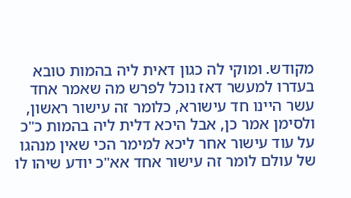מקודש. ומוקי לה כגון דאית ליה בהמות טובא בעדרו למעשר דאז נוכל לפרש מה שאמר אחד עשר היינו חד עישורא, כלומר זה עישור ראשון, ולסימן אמר כן, אבל היכא דלית ליה בהמות כ"כ על עוד עישור אחר ליכא למימר הכי שאין מנהגו של עולם לומר זה עישור אחד אא"כ יודע שיהו לו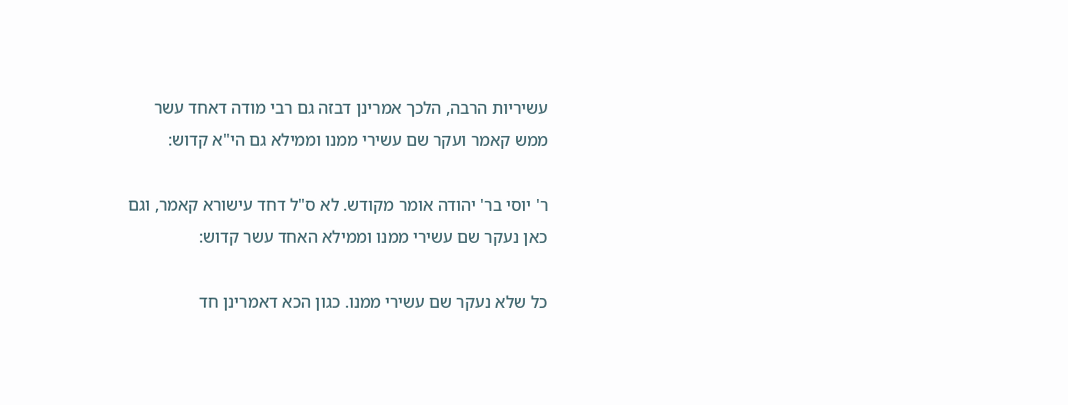עשיריות הרבה, הלכך אמרינן דבזה גם רבי מודה דאחד עשר ממש קאמר ועקר שם עשירי ממנו וממילא גם הי"א קדוש:

ר' יוסי בר' יהודה אומר מקודש. לא ס"ל דחד עישורא קאמר, וגם כאן נעקר שם עשירי ממנו וממילא האחד עשר קדוש:

כל שלא נעקר שם עשירי ממנו. כגון הכא דאמרינן חד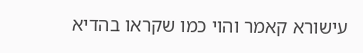עישורא קאמר והוי כמו שקראו בהדיא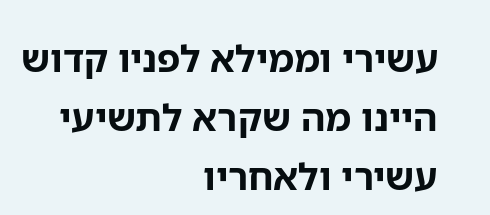עשירי וממילא לפניו קדוש היינו מה שקרא לתשיעי עשירי ולאחריו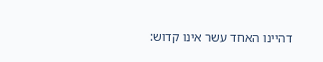דהיינו האחד עשר אינו קדוש: